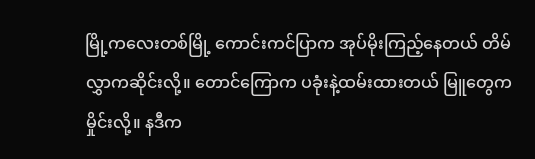မြို့ကလေးတစ်မြို့ ကောင်းကင်ပြာက အုပ်မိုးကြည့်နေတယ် တိမ်လွှာကဆိုင်းလို့။ တောင်ကြောက ပခုံးနဲ့ထမ်းထားတယ် မြူတွေက မှိုင်းလို့။ နဒီက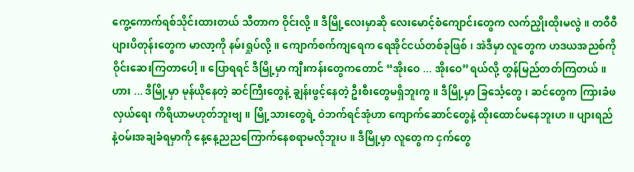ကွေ့ကောက်ရစ်သိုင်းထားတယ် သီတာက ဝိုင်းလို့။ ဒီမြို့လေးမှာဆို လေးမောင့်စံကျောင်းတွေက လက်ညှိုးထိုးမလွဲ။ တဝီဝီပျားပိတုန်းတွေက မာလာ့ကို နမ်းရှုပ်လို့။ ကျောက်စက်ကျရေက ရေအိုင်ငယ်တစ်ခုဖြစ်၊ အဲဒီမှာ လူတွေက ဟဒယအညစ်ကို ဝိုင်းဆေးကြတာပေါ့။ ပြောရရင် ဒီမြို့မှာ ကျီးကန်းတွေကတောင် “အိုးဝေ ... အိုးဝေ”ရယ်လို့ တွန်မြည်တတ်ကြတယ်။ ဟား ... ဒီမြို့မှာ မုန်ယိုနေတဲ့ ဆင်ကြီးတွေနဲ့ ချွန်းဖွင့်နေတဲ့ ဦးစီးတွေမရှိဘူးကွ။ ဒီမြို့မှာ ခြင်္သေ့တွေ၊ ဆင်တွေက ကြားခံဖလှယ်ရေး ကိရိယာမဟုတ်ဘူးဗျ။ မြို့သားတွေရဲ့ ဝဲဘက်ရင်အုံဟာ ကျောက်ဆောင်တွေနဲ့ ထိုးထောင်မနေဘူးဟ။ ပျားရည်နဲ့ဝမ်းအချခံရမှာကို နေ့နေ့ညညကြောက်နေစရာမလိုဘူးပ။ ဒီမြို့မှာ လူတွေက ငှက်တွေ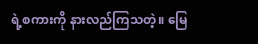ရဲ့စကားကို နားလည်ကြသတဲ့။ မြေ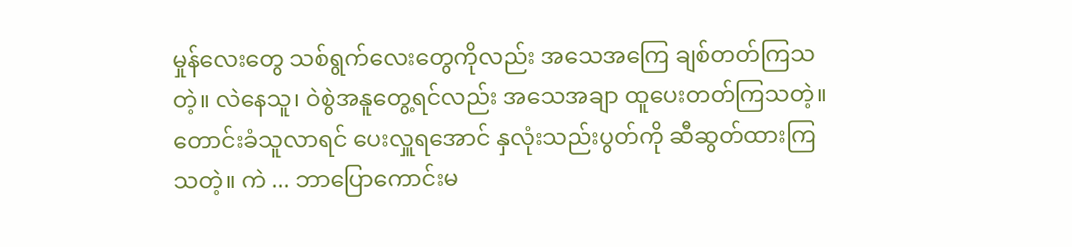မှုန်လေးတွေ သစ်ရွက်လေးတွေကိုလည်း အသေအကြေ ချစ်တတ်ကြသတဲ့။ လဲနေသူ၊ ဝဲစွဲအနူတွေ့ရင်လည်း အသေအချာ ထူပေးတတ်ကြသတဲ့။ တောင်းခံသူလာရင် ပေးလှူရအောင် နှလုံးသည်းပွတ်ကို ဆီဆွတ်ထားကြသတဲ့။ ကဲ ... ဘာပြောကောင်းမ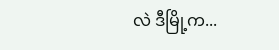လဲ ဒီမြို့က...